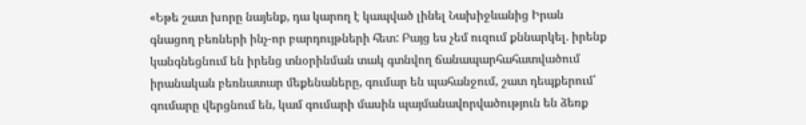«Եթե շատ խորը նայենք, դա կարող է կապված լինել Նախիջևանից Իրան գնացող բեռների ինչ-որ բարդույթների հետ: Բայց ես չեմ ուզում քննարկել. իրենք կանգնեցնում են իրենց տնօրինման տակ գտնվող ճանապարհահատվածում իրանական բեռնատար մեքենաները, գումար են պահանջում, շատ դեպքերում՝ գումարը վերցնում են, կամ գումարի մասին պայմանավորվածություն են ձեռք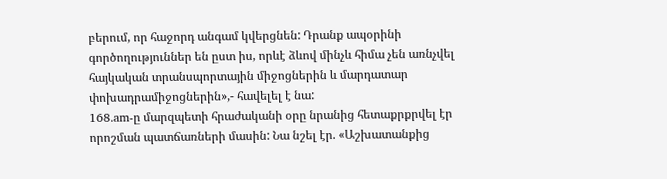բերում, որ հաջորդ անգամ կվերցնեն: Դրանք ապօրինի գործողություններ են ըստ իս, որևէ ձևով մինչև հիմա չեն առնչվել հայկական տրանսպորտային միջոցներին և մարդատար փոխադրամիջոցներին»,- հավելել է նա:
168.am-ը մարզպետի հրաժականի օրը նրանից հետաքրքրվել էր որոշման պատճառների մասին: Նա նշել էր. «Աշխատանքից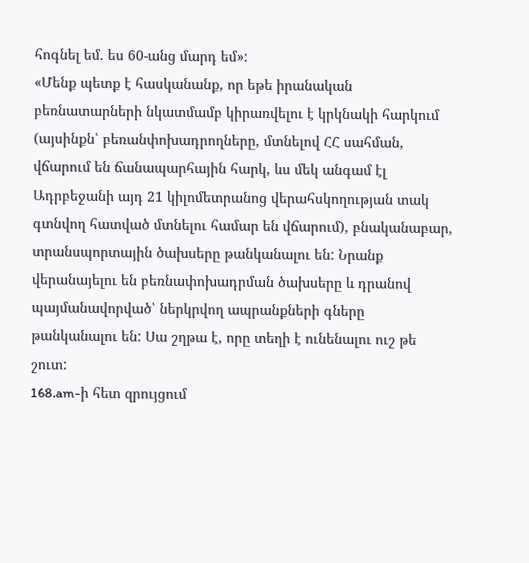հոգնել եմ. ես 60-անց մարդ եմ»:
«Մենք պետք է հասկանանք, որ եթե իրանական բեռնատարների նկատմամբ կիրառվելու է կրկնակի հարկում (այսինքն՝ բեռանփոխադրողները, մտնելով ՀՀ սահման, վճարում են ճանապարհային հարկ, ևս մեկ անգամ էլ Ադրբեջանի այդ 21 կիլոմետրանոց վերահսկողության տակ գտնվող հատված մտնելու համար են վճարում), բնականաբար, տրանսպորտային ծախսերը թանկանալու են: Նրանք վերանայելու են բեռնափոխադրման ծախսերը և դրանով պայմանավորված՝ ներկրվող ապրանքների գները թանկանալու են: Սա շղթա է, որը տեղի է ունենալու ուշ թե շուտ:
168.am-ի հետ զրույցում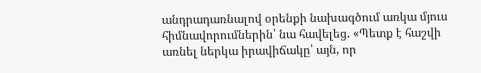անդրադառնալով օրենքի նախագծում առկա մյուս հիմնավորումներին՝ նա հավելեց. «Պետք է հաշվի առնել ներկա իրավիճակը՝ այն, որ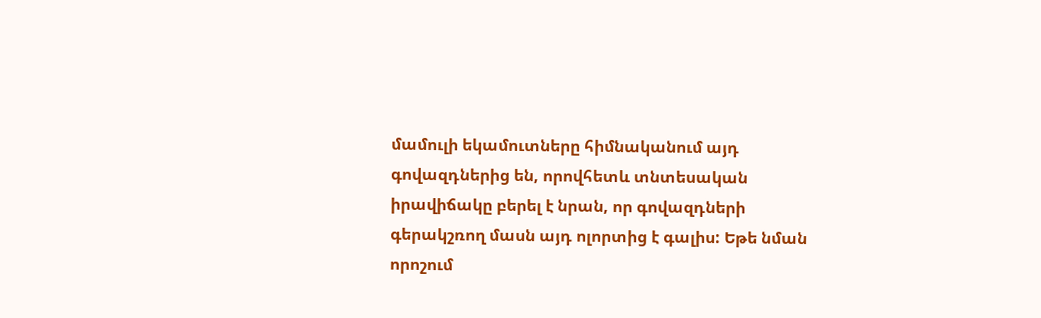մամուլի եկամուտները հիմնականում այդ գովազդներից են, որովհետև տնտեսական իրավիճակը բերել է նրան, որ գովազդների գերակշռող մասն այդ ոլորտից է գալիս: Եթե նման որոշում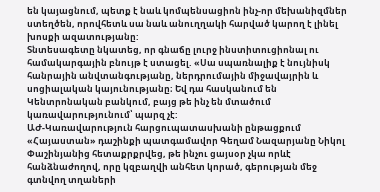են կայացնում, պետք է նաև կոմպենսացիոն ինչ-որ մեխանիզմներ ստեղծեն, որովհետև սա նաև անուղղակի հարված կարող է լինել խոսքի ազատությանը:
Տնտեսագետը նկատեց, որ գնաճը լուրջ ինստիտուցիոնալ ու համակարգային բնույթ է ստացել. «Սա սպառնալիք է նույնիսկ հանրային անվտանգությանը, ներդրումային միջավայրին և սոցիալական կայունությանը։ Եվ դա հասկանում են Կենտրոնական բանկում, բայց թե ինչ են մտածում կառավարությունում՝ պարզ չէ:
ԱԺ-Կառավարություն հարցուպատասխանի ընթացքում «Հայաստան» դաշինքի պատգամավոր Գեղամ Նազարյանը Նիկոլ Փաշինյանից հետաքրքրվեց, թե ինչու ցայսօր չկա որևէ հանձնաժողով, որը կզբաղվի անհետ կորած, գերության մեջ գտնվող տղաների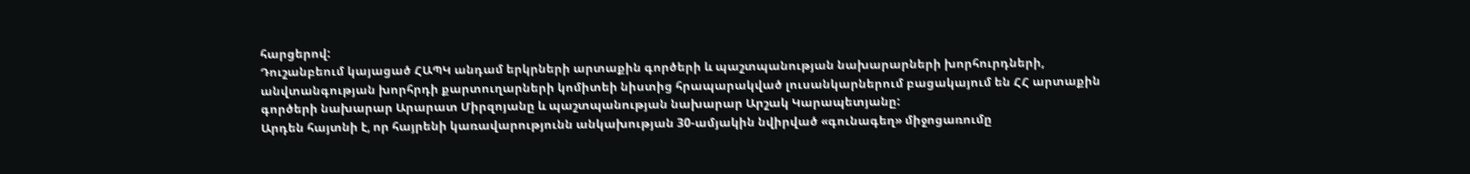հարցերով:
Դուշանբեում կայացած ՀԱՊԿ անդամ երկրների արտաքին գործերի և պաշտպանության նախարարների խորհուրդների, անվտանգության խորհրդի քարտուղարների կոմիտեի նիստից հրապարակված լուսանկարներում բացակայում են ՀՀ արտաքին գործերի նախարար Արարատ Միրզոյանը և պաշտպանության նախարար Արշակ Կարապետյանը:
Արդեն հայտնի է, որ հայրենի կառավարությունն անկախության 30-ամյակին նվիրված «գունագեղ» միջոցառումը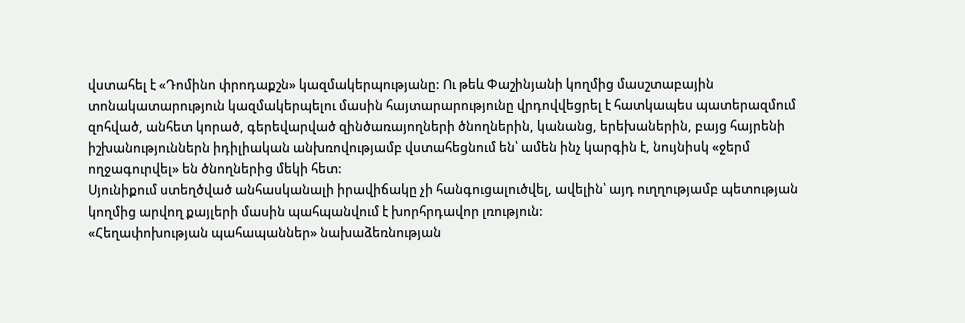վստահել է «Դոմինո փրոդաքշն» կազմակերպությանը: Ու թեև Փաշինյանի կողմից մասշտաբային տոնակատարություն կազմակերպելու մասին հայտարարությունը վրդովվեցրել է հատկապես պատերազմում զոհված, անհետ կորած, գերեվարված զինծառայողների ծնողներին, կանանց, երեխաներին, բայց հայրենի իշխանություններն իդիլիական անխռովությամբ վստահեցնում են՝ ամեն ինչ կարգին է, նույնիսկ «ջերմ ողջագուրվել» են ծնողներից մեկի հետ:
Սյունիքում ստեղծված անհասկանալի իրավիճակը չի հանգուցալուծվել, ավելին՝ այդ ուղղությամբ պետության կողմից արվող քայլերի մասին պահպանվում է խորհրդավոր լռություն:
«Հեղափոխության պահապաններ» նախաձեռնության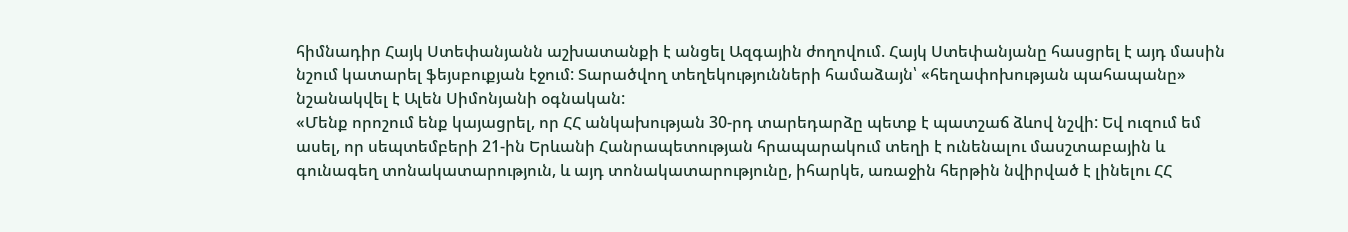հիմնադիր Հայկ Ստեփանյանն աշխատանքի է անցել Ազգային ժողովում. Հայկ Ստեփանյանը հասցրել է այդ մասին նշում կատարել ֆեյսբուքյան էջում: Տարածվող տեղեկությունների համաձայն՝ «հեղափոխության պահապանը» նշանակվել է Ալեն Սիմոնյանի օգնական:
«Մենք որոշում ենք կայացրել, որ ՀՀ անկախության 30-րդ տարեդարձը պետք է պատշաճ ձևով նշվի: Եվ ուզում եմ ասել, որ սեպտեմբերի 21-ին Երևանի Հանրապետության հրապարակում տեղի է ունենալու մասշտաբային և գունագեղ տոնակատարություն, և այդ տոնակատարությունը, իհարկե, առաջին հերթին նվիրված է լինելու ՀՀ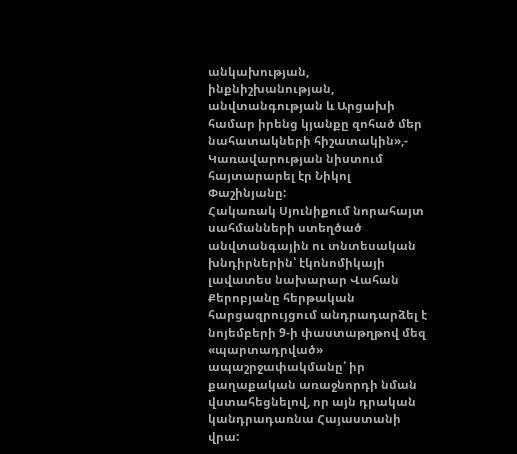անկախության, ինքնիշխանության, անվտանգության և Արցախի համար իրենց կյանքը զոհած մեր նահատակների հիշատակին»,- Կառավարության նիստում հայտարարել էր Նիկոլ Փաշինյանը:
Հակառակ Սյունիքում նորահայտ սահմանների ստեղծած անվտանգային ու տնտեսական խնդիրներին՝ էկոնոմիկայի լավատես նախարար Վահան Քերոբյանը հերթական հարցազրույցում անդրադարձել է նոյեմբերի 9-ի փաստաթղթով մեզ «պարտադրված» ապաշրջափակմանը՝ իր քաղաքական առաջնորդի նման վստահեցնելով, որ այն դրական կանդրադառնա Հայաստանի վրա: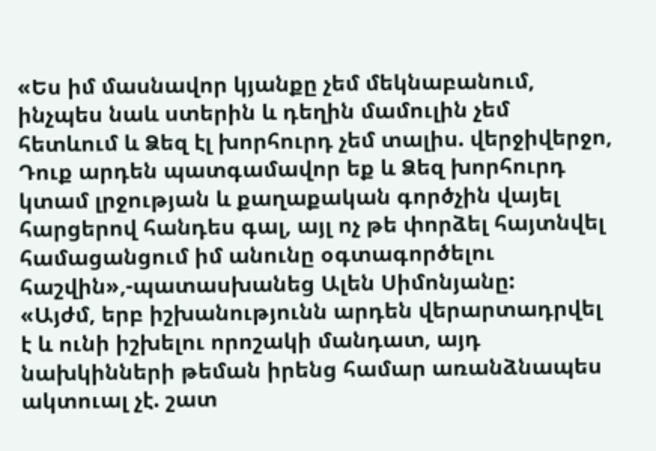«Ես իմ մասնավոր կյանքը չեմ մեկնաբանում, ինչպես նաև ստերին և դեղին մամուլին չեմ հետևում և Ձեզ էլ խորհուրդ չեմ տալիս. վերջիվերջո, Դուք արդեն պատգամավոր եք և Ձեզ խորհուրդ կտամ լրջության և քաղաքական գործչին վայել հարցերով հանդես գալ, այլ ոչ թե փորձել հայտնվել համացանցում իմ անունը օգտագործելու հաշվին»,-պատասխանեց Ալեն Սիմոնյանը:
«Այժմ, երբ իշխանությունն արդեն վերարտադրվել է և ունի իշխելու որոշակի մանդատ, այդ նախկինների թեման իրենց համար առանձնապես ակտուալ չէ. շատ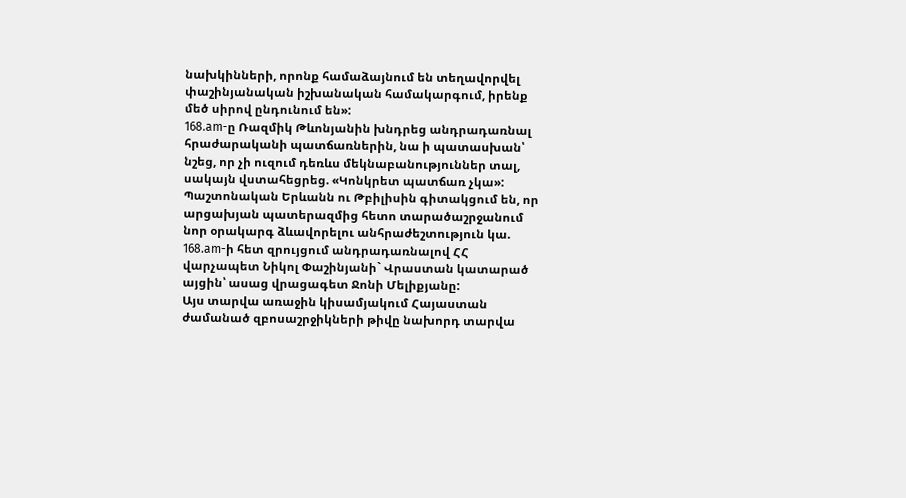նախկինների, որոնք համաձայնում են տեղավորվել փաշինյանական իշխանական համակարգում, իրենք մեծ սիրով ընդունում են»:
168.am-ը Ռազմիկ Թևոնյանին խնդրեց անդրադառնալ հրաժարականի պատճառներին, նա ի պատասխան՝ նշեց, որ չի ուզում դեռևս մեկնաբանություններ տալ, սակայն վստահեցրեց. «Կոնկրետ պատճառ չկա»:
Պաշտոնական Երևանն ու Թբիլիսին գիտակցում են, որ արցախյան պատերազմից հետո տարածաշրջանում նոր օրակարգ ձևավորելու անհրաժեշտություն կա. 168.am-ի հետ զրույցում անդրադառնալով ՀՀ վարչապետ Նիկոլ Փաշինյանի` Վրաստան կատարած այցին՝ ասաց վրացագետ Ջոնի Մելիքյանը:
Այս տարվա առաջին կիսամյակում Հայաստան ժամանած զբոսաշրջիկների թիվը նախորդ տարվա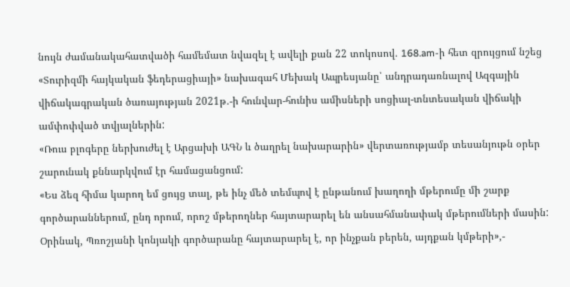նույն ժամանակահատվածի համեմատ նվազել է ավելի քան 22 տոկոսով. 168.am-ի հետ զրույցում նշեց «Տուրիզմի հայկական ֆեդերացիայի» նախագահ Մեխակ Ապրեսյանը՝ անդրադառնալով Ազգային վիճակագրական ծառայության 2021թ.-ի հունվար-հունիս ամիսների սոցիալ-տնտեսական վիճակի ամփոփված տվյալներին:
«Ռուս բլոգերը ներխուժել է Արցախի ԱԳՆ և ծաղրել նախարարին» վերտառությամբ տեսանյութն օրեր շարունակ քննարկվում էր համացանցում:
«Ես ձեզ հիմա կարող եմ ցույց տալ, թե ինչ մեծ տեմպով է ընթանում խաղողի մթերումը մի շարք գործարաններում, ընդ որում, որոշ մթերողներ հայտարարել են անսահմանափակ մթերումների մասին: Օրինակ, Պռոշյանի կոնյակի գործարանը հայտարարել է, որ ինչքան բերեն, այդքան կմթերի»,-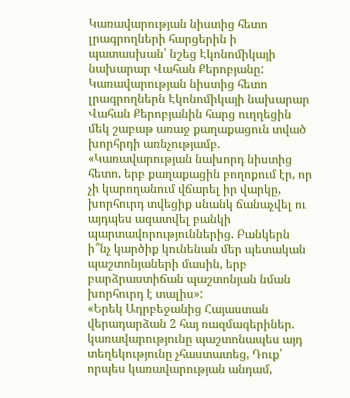Կառավարության նիստից հետո լրագրողների հարցերին ի պատասխան՝ նշեց Էկոնոմիկայի նախարար Վահան Քերոբյանը:
Կառավարության նիստից հետո լրագրողներն Էկոնոմիկայի նախարար Վահան Քերոբյանին հարց ուղղեցին մեկ շաբաթ առաջ քաղաքացուն տված խորհրդի առնչությամբ. «Կառավարության նախորդ նիստից հետո, երբ քաղաքացին բողոքում էր, որ չի կարողանում վճարել իր վարկը, խորհուրդ տվեցիք սնանկ ճանաչվել ու այդպես ազատվել բանկի պարտավորություններից. Բանկերն ի՞նչ կարծիք կունենան մեր պետական պաշտոնյաների մասին, երբ բարձրաստիճան պաշտոնյան նման խորհուրդ է տալիս»:
«Երեկ Ադրբեջանից Հայաստան վերադարձան 2 հայ ռազմագերիներ. կառավարությունը պաշտոնապես այդ տեղեկությունը չհաստատեց, Դուք՝ որպես կառավարության անդամ,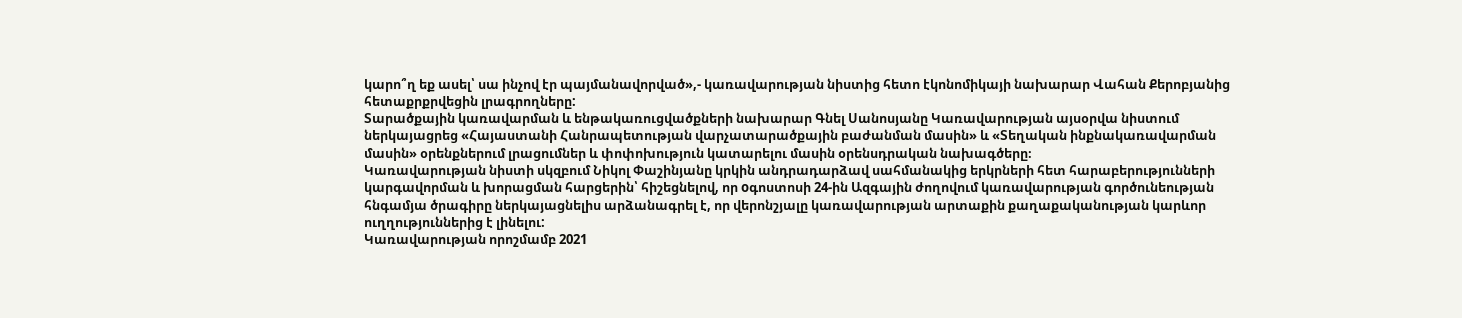կարո՞ղ եք ասել՝ սա ինչով էր պայմանավորված»,- կառավարության նիստից հետո էկոնոմիկայի նախարար Վահան Քերոբյանից հետաքրքրվեցին լրագրողները:
Տարածքային կառավարման և ենթակառուցվածքների նախարար Գնել Սանոսյանը Կառավարության այսօրվա նիստում ներկայացրեց «Հայաստանի Հանրապետության վարչատարածքային բաժանման մասին» և «Տեղական ինքնակառավարման մասին» օրենքներում լրացումներ և փոփոխություն կատարելու մասին օրենսդրական նախագծերը։
Կառավարության նիստի սկզբում Նիկոլ Փաշինյանը կրկին անդրադարձավ սահմանակից երկրների հետ հարաբերությունների կարգավորման և խորացման հարցերին՝ հիշեցնելով, որ oգոստոսի 24-ին Ազգային ժողովում կառավարության գործունեության հնգամյա ծրագիրը ներկայացնելիս արձանագրել է, որ վերոնշյալը կառավարության արտաքին քաղաքականության կարևոր ուղղություններից է լինելու:
Կառավարության որոշմամբ 2021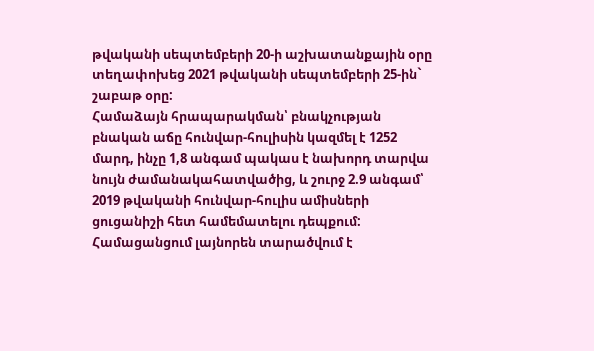թվականի սեպտեմբերի 20-ի աշխատանքային օրը տեղափոխեց 2021 թվականի սեպտեմբերի 25-ին` շաբաթ օրը:
Համաձայն հրապարակման՝ բնակչության բնական աճը հունվար-հուլիսին կազմել է 1252 մարդ, ինչը 1,8 անգամ պակաս է նախորդ տարվա նույն ժամանակահատվածից, և շուրջ 2.9 անգամ՝ 2019 թվականի հունվար-հուլիս ամիսների ցուցանիշի հետ համեմատելու դեպքում:
Համացանցում լայնորեն տարածվում է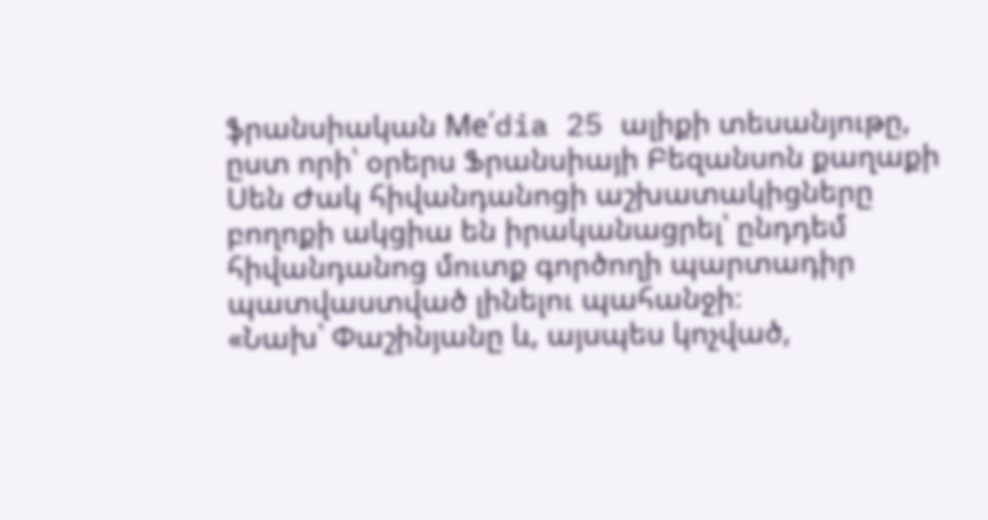ֆրանսիական Me՛dia 25 ալիքի տեսանյութը, ըստ որի՝ օրերս Ֆրանսիայի Բեզանսոն քաղաքի Սեն Ժակ հիվանդանոցի աշխատակիցները բողոքի ակցիա են իրականացրել՝ ընդդեմ հիվանդանոց մուտք գործողի պարտադիր պատվաստված լինելու պահանջի։
«Նախ՝ Փաշինյանը և, այսպես կոչված,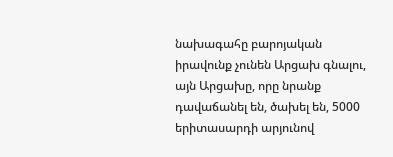նախագահը բարոյական իրավունք չունեն Արցախ գնալու, այն Արցախը, որը նրանք դավաճանել են, ծախել են, 5000 երիտասարդի արյունով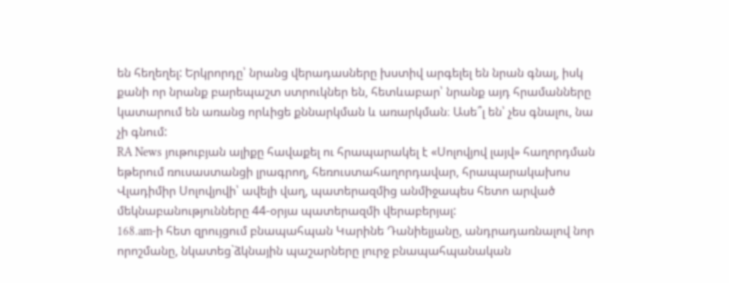են հեղեղել: Երկրորդը՝ նրանց վերադասները խստիվ արգելել են նրան գնալ, իսկ քանի որ նրանք բարեպաշտ ստրուկներ են, հետևաբար՝ նրանք այդ հրամանները կատարում են առանց որևիցե քննարկման և առարկման։ Ասե՞լ են՝ չես գնալու, նա չի գնում:
RA News յութուբյան ալիքը հավաքել ու հրապարակել է «Սոլովյով լայվ» հաղորդման եթերում ռուսաստանցի լրագրող, հեռուստահաղորդավար, հրապարակախոս Վլադիմիր Սոլովյովի՝ ավելի վաղ, պատերազմից անմիջապես հետո արված մեկնաբանությունները 44-օրյա պատերազմի վերաբերյալ:
168.am-ի հետ զրույցում բնապահպան Կարինե Դանիելյանը, անդրադառնալով նոր որոշմանը, նկատեց`ձկնային պաշարները լուրջ բնապահպանական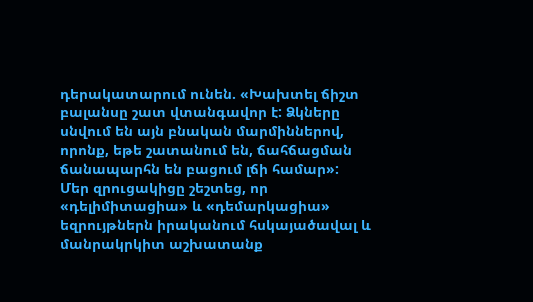դերակատարում ունեն. «Խախտել ճիշտ բալանսը շատ վտանգավոր է: Ձկները սնվում են այն բնական մարմիններով, որոնք, եթե շատանում են, ճահճացման ճանապարհն են բացում լճի համար»:
Մեր զրուցակիցը շեշտեց, որ «դելիմիտացիա» և «դեմարկացիա» եզրույթներն իրականում հսկայածավալ և մանրակրկիտ աշխատանք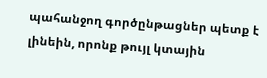պահանջող գործընթացներ պետք է լինեին, որոնք թույլ կտային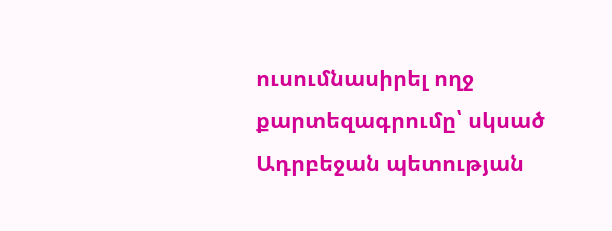ուսումնասիրել ողջ քարտեզագրումը՝ սկսած Ադրբեջան պետության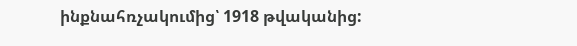ինքնահռչակումից՝ 1918 թվականից: